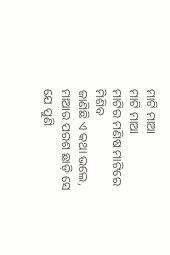ମାଟି ମାଆ
ମାଟି ମାଆ
ମାଟିର ମଣିଷ ମାଟିରେ ମିଶିବ
ଜାଣିଛି ଏ କଥା ଭଲେ,
ମାଆର ପରଶ ଛାଡ଼ି ସେ ଯେ ପୁଣି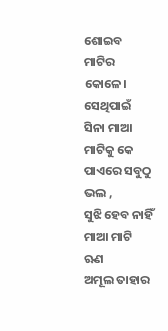ଶୋଇବ ମାଟିର କୋଳେ।
ସେଥିପାଇଁ ସିନା ମାଆ ମାଟିକୁ କେ
ପାଏରେ ସବୁଠୁ ଭଲ ,
ସୁଝି ହେବ ନାହିଁ ମାଆ ମାଟି ଋଣ
ଅମୂଲ ତାହାର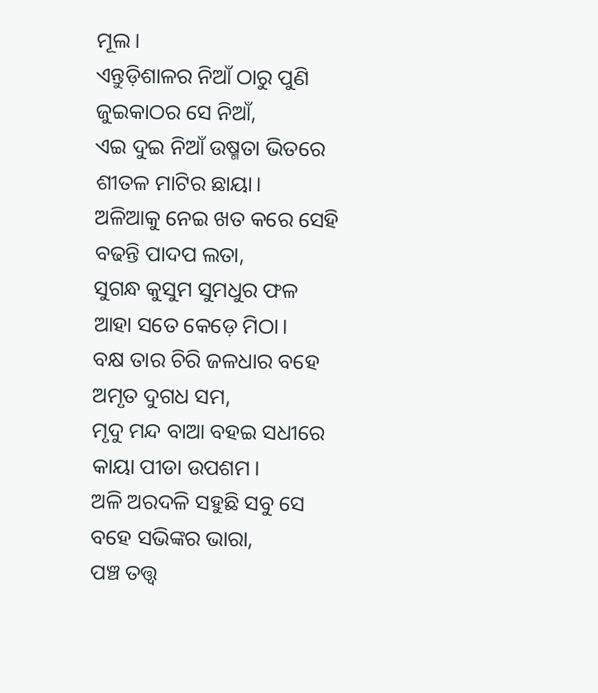ମୂଲ।
ଏନ୍ତୁଡ଼ିଶାଳର ନିଆଁ ଠାରୁ ପୁଣି
ଜୁଇକାଠର ସେ ନିଆଁ,
ଏଇ ଦୁଇ ନିଆଁ ଉଷ୍ମତା ଭିତରେ
ଶୀତଳ ମାଟିର ଛାୟା।
ଅଳିଆକୁ ନେଇ ଖତ କରେ ସେହି
ବଢନ୍ତି ପାଦପ ଲତା,
ସୁଗନ୍ଧ କୁସୁମ ସୁମଧୁର ଫଳ
ଆହା ସତେ କେଡ଼େ ମିଠା।
ବକ୍ଷ ତାର ଚିରି ଜଳଧାର ବହେ
ଅମୃତ ଦୁଗଧ ସମ,
ମୃଦୁ ମନ୍ଦ ବାଆ ବହଇ ସଧୀରେ
କାୟା ପୀଡା ଉପଶମ।
ଅଳି ଅରଦଳି ସହୁଛି ସବୁ ସେ
ବହେ ସଭିଙ୍କର ଭାରା,
ପଞ୍ଚ ତତ୍ତ୍ଵ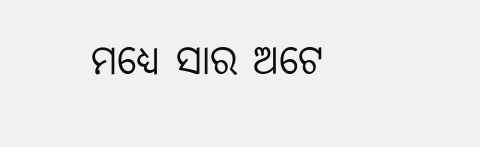ମଧ୍ୟେ ସାର ଅଟେ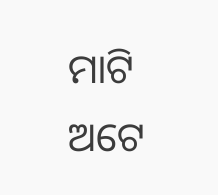ମାଟି
ଅଟେ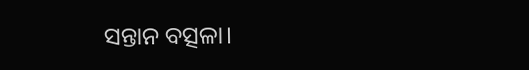ସନ୍ତାନ ବତ୍ସଳା।